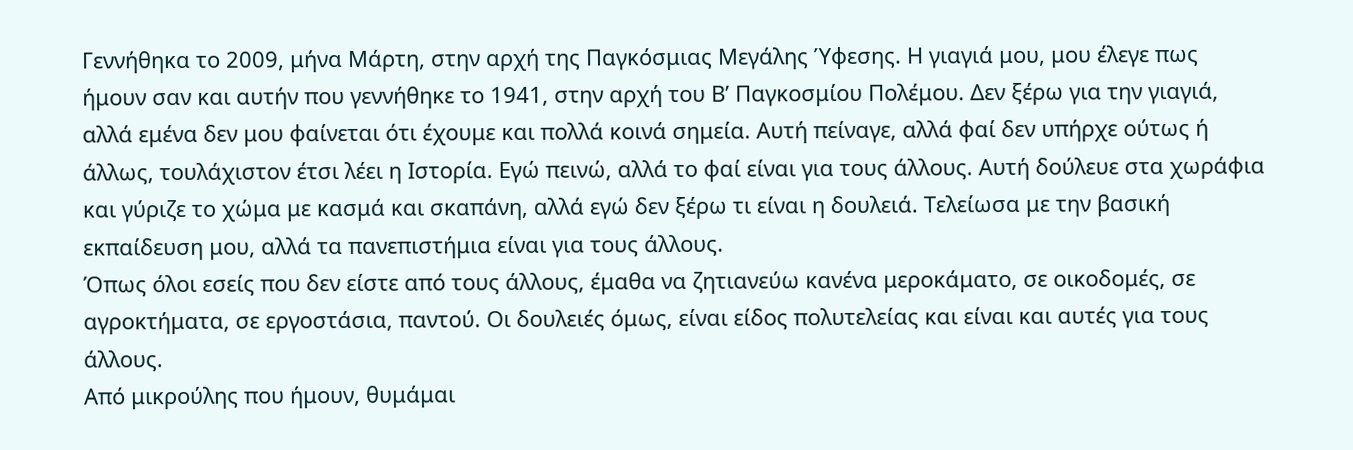Γεννήθηκα το 2009, μήνα Μάρτη, στην αρχή της Παγκόσμιας Μεγάλης Ύφεσης. Η γιαγιά μου, μου έλεγε πως ήμουν σαν και αυτήν που γεννήθηκε το 1941, στην αρχή του Β’ Παγκοσμίου Πολέμου. Δεν ξέρω για την γιαγιά, αλλά εμένα δεν μου φαίνεται ότι έχουμε και πολλά κοινά σημεία. Αυτή πείναγε, αλλά φαί δεν υπήρχε ούτως ή άλλως, τουλάχιστον έτσι λέει η Ιστορία. Εγώ πεινώ, αλλά το φαί είναι για τους άλλους. Αυτή δούλευε στα χωράφια και γύριζε το χώμα με κασμά και σκαπάνη, αλλά εγώ δεν ξέρω τι είναι η δουλειά. Τελείωσα με την βασική εκπαίδευση μου, αλλά τα πανεπιστήμια είναι για τους άλλους.
Όπως όλοι εσείς που δεν είστε από τους άλλους, έμαθα να ζητιανεύω κανένα μεροκάματο, σε οικοδομές, σε αγροκτήματα, σε εργοστάσια, παντού. Οι δουλειές όμως, είναι είδος πολυτελείας και είναι και αυτές για τους άλλους.
Από μικρούλης που ήμουν, θυμάμαι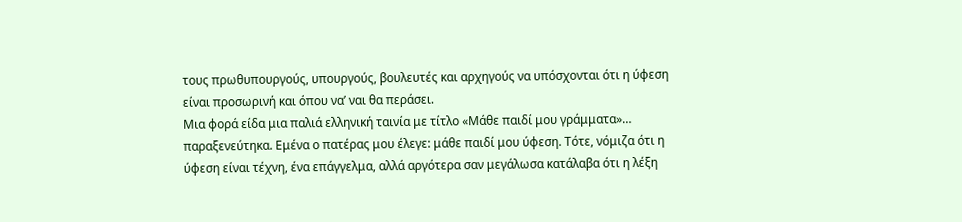τους πρωθυπουργούς, υπουργούς, βουλευτές και αρχηγούς να υπόσχονται ότι η ύφεση είναι προσωρινή και όπου να’ ναι θα περάσει.
Μια φορά είδα μια παλιά ελληνική ταινία με τίτλο «Μάθε παιδί μου γράμματα»… παραξενεύτηκα. Εμένα ο πατέρας μου έλεγε: μάθε παιδί μου ύφεση. Τότε, νόμιζα ότι η ύφεση είναι τέχνη, ένα επάγγελμα, αλλά αργότερα σαν μεγάλωσα κατάλαβα ότι η λέξη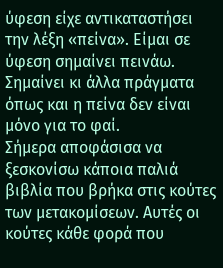ύφεση είχε αντικαταστήσει την λέξη «πείνα». Είμαι σε ύφεση σημαίνει πεινάω. Σημαίνει κι άλλα πράγματα όπως και η πείνα δεν είναι μόνο για το φαί.
Σήμερα αποφάσισα να ξεσκονίσω κάποια παλιά βιβλία που βρήκα στις κούτες των μετακομίσεων. Αυτές οι κούτες κάθε φορά που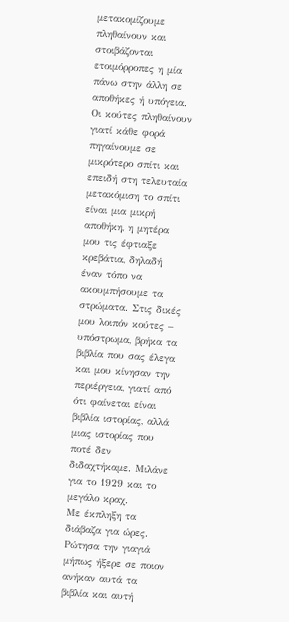μετακομίζουμε πληθαίνουν και στοιβάζονται ετοιμόρροπες η μία πάνω στην άλλη σε αποθήκες ή υπόγεια. Οι κούτες πληθαίνουν γιατί κάθε φορά πηγαίνουμε σε μικρότερο σπίτι και επειδή στη τελευταία μετακόμιση το σπίτι είναι μια μικρή αποθήκη, η μητέρα μου τις έφτιαξε κρεβάτια, δηλαδή έναν τόπο να ακουμπήσουμε τα στρώματα. Στις δικές μου λοιπόν κούτες – υπόστρωμα, βρήκα τα βιβλία που σας έλεγα και μου κίνησαν την περιέργεια, γιατί από ότι φαίνεται είναι βιβλία ιστορίας, αλλά μιας ιστορίας που ποτέ δεν διδαχτήκαμε. Μιλάνε για το 1929 και το μεγάλο κραχ.
Με έκπληξη τα διάβαζα για ώρες. Ρώτησα την γιαγιά μήπως ήξερε σε ποιον ανήκαν αυτά τα βιβλία και αυτή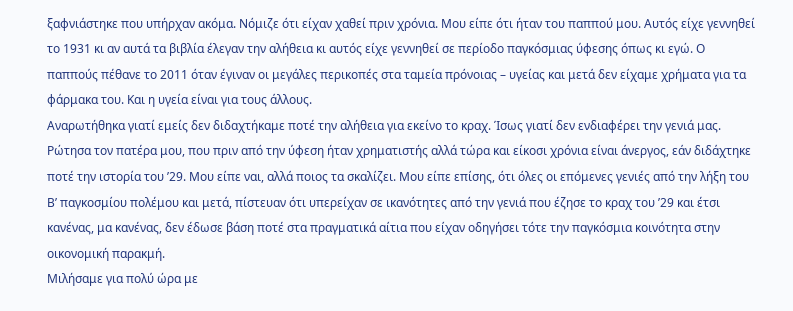ξαφνιάστηκε που υπήρχαν ακόμα. Νόμιζε ότι είχαν χαθεί πριν χρόνια. Μου είπε ότι ήταν του παππού μου. Αυτός είχε γεννηθεί το 1931 κι αν αυτά τα βιβλία έλεγαν την αλήθεια κι αυτός είχε γεννηθεί σε περίοδο παγκόσμιας ύφεσης όπως κι εγώ. Ο παππούς πέθανε το 2011 όταν έγιναν οι μεγάλες περικοπές στα ταμεία πρόνοιας – υγείας και μετά δεν είχαμε χρήματα για τα φάρμακα του. Και η υγεία είναι για τους άλλους.
Αναρωτήθηκα γιατί εμείς δεν διδαχτήκαμε ποτέ την αλήθεια για εκείνο το κραχ. Ίσως γιατί δεν ενδιαφέρει την γενιά μας. Ρώτησα τον πατέρα μου, που πριν από την ύφεση ήταν χρηματιστής αλλά τώρα και είκοσι χρόνια είναι άνεργος, εάν διδάχτηκε ποτέ την ιστορία του ’29. Μου είπε ναι, αλλά ποιος τα σκαλίζει. Μου είπε επίσης, ότι όλες οι επόμενες γενιές από την λήξη του Β’ παγκοσμίου πολέμου και μετά, πίστευαν ότι υπερείχαν σε ικανότητες από την γενιά που έζησε το κραχ του ’29 και έτσι κανένας, μα κανένας, δεν έδωσε βάση ποτέ στα πραγματικά αίτια που είχαν οδηγήσει τότε την παγκόσμια κοινότητα στην οικονομική παρακμή.
Μιλήσαμε για πολύ ώρα με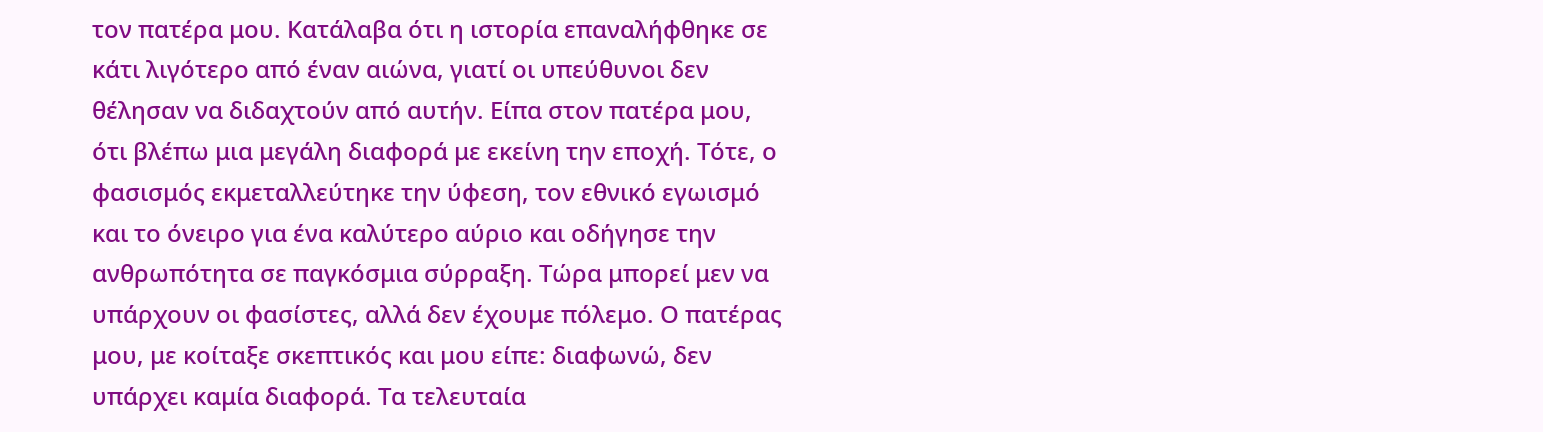τον πατέρα μου. Κατάλαβα ότι η ιστορία επαναλήφθηκε σε κάτι λιγότερο από έναν αιώνα, γιατί οι υπεύθυνοι δεν θέλησαν να διδαχτούν από αυτήν. Είπα στον πατέρα μου, ότι βλέπω μια μεγάλη διαφορά με εκείνη την εποχή. Τότε, ο φασισμός εκμεταλλεύτηκε την ύφεση, τον εθνικό εγωισμό και το όνειρο για ένα καλύτερο αύριο και οδήγησε την ανθρωπότητα σε παγκόσμια σύρραξη. Τώρα μπορεί μεν να υπάρχουν οι φασίστες, αλλά δεν έχουμε πόλεμο. Ο πατέρας μου, με κοίταξε σκεπτικός και μου είπε: διαφωνώ, δεν υπάρχει καμία διαφορά. Τα τελευταία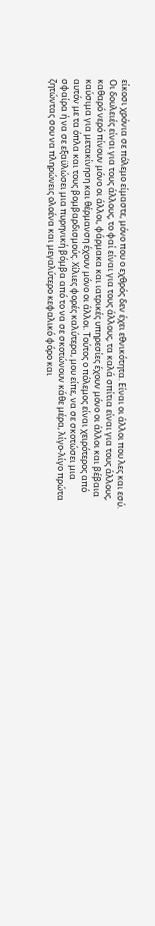είκοσι χρόνια σε πόλεμο είμαστε, μόνο που ο εχθρός δεν έχει εθνικότητα. Είναι οι άλλοι που λες και εσύ. Οι δουλειές είναι για τους άλλους, το φαί είναι για τους άλλους, τα καλά σπίτια είναι για τους άλλους, καθαρό νερό πίνουν μόνο οι άλλοι, φάρμακα και ιατρικές υπηρεσίες έχουν μόνο οι άλλοι και βέβαια καύσιμα για μετακίνηση και θέρμανση έχουν μόνο οι άλλοι. Τούτος ο πόλεμος είναι χειρότερος από αυτόν με τα όπλα και τους βομβαρδισμούς. Χίλιες φορές καλύτερα, μου είπε, να σε σκοτώσει μια σφαίρα ή να σε εξαϋλώσει μια πυρηνική βόμβα από το να σε σκοτώνουν κάθε μέρα, λίγο-λίγο πρώτα ζητώντας σου να πληρώνεις ολοένα και μεγαλύτερο κεφαλικό φόρο και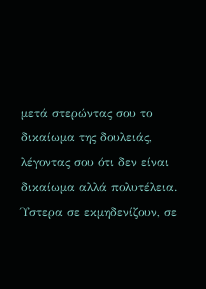μετά στερώντας σου το δικαίωμα της δουλειάς, λέγοντας σου ότι δεν είναι δικαίωμα αλλά πολυτέλεια. Ύστερα σε εκμηδενίζουν, σε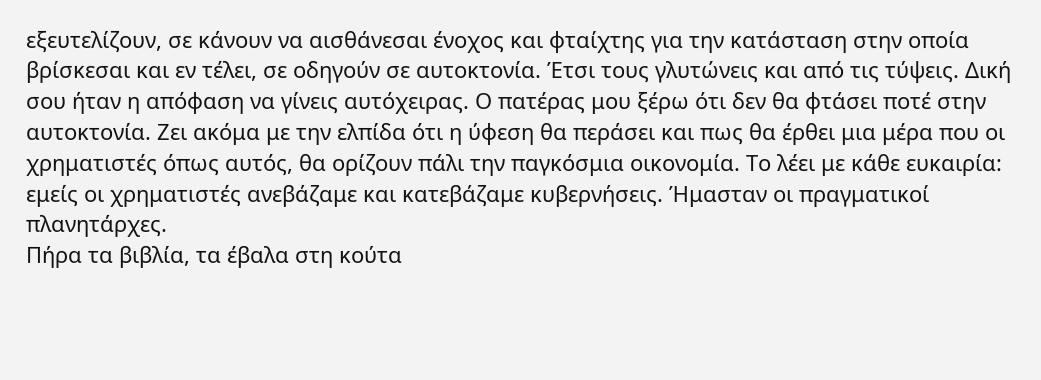εξευτελίζουν, σε κάνουν να αισθάνεσαι ένοχος και φταίχτης για την κατάσταση στην οποία βρίσκεσαι και εν τέλει, σε οδηγούν σε αυτοκτονία. Έτσι τους γλυτώνεις και από τις τύψεις. Δική σου ήταν η απόφαση να γίνεις αυτόχειρας. Ο πατέρας μου ξέρω ότι δεν θα φτάσει ποτέ στην αυτοκτονία. Ζει ακόμα με την ελπίδα ότι η ύφεση θα περάσει και πως θα έρθει μια μέρα που οι χρηματιστές όπως αυτός, θα ορίζουν πάλι την παγκόσμια οικονομία. Το λέει με κάθε ευκαιρία: εμείς οι χρηματιστές ανεβάζαμε και κατεβάζαμε κυβερνήσεις. Ήμασταν οι πραγματικοί πλανητάρχες.
Πήρα τα βιβλία, τα έβαλα στη κούτα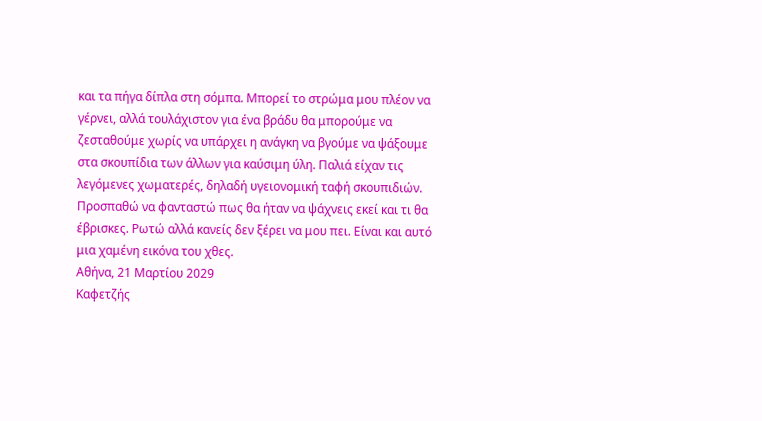και τα πήγα δίπλα στη σόμπα. Μπορεί το στρώμα μου πλέον να γέρνει, αλλά τουλάχιστον για ένα βράδυ θα μπορούμε να ζεσταθούμε χωρίς να υπάρχει η ανάγκη να βγούμε να ψάξουμε στα σκουπίδια των άλλων για καύσιμη ύλη. Παλιά είχαν τις λεγόμενες χωματερές, δηλαδή υγειονομική ταφή σκουπιδιών. Προσπαθώ να φανταστώ πως θα ήταν να ψάχνεις εκεί και τι θα έβρισκες. Ρωτώ αλλά κανείς δεν ξέρει να μου πει. Είναι και αυτό μια χαμένη εικόνα του χθες.
Αθήνα, 21 Μαρτίου 2029
Καφετζής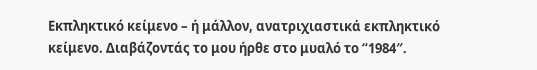Εκπληκτικό κείμενο – ή μάλλον, ανατριχιαστικά εκπληκτικό κείμενο. Διαβάζοντάς το μου ήρθε στο μυαλό το “1984″.